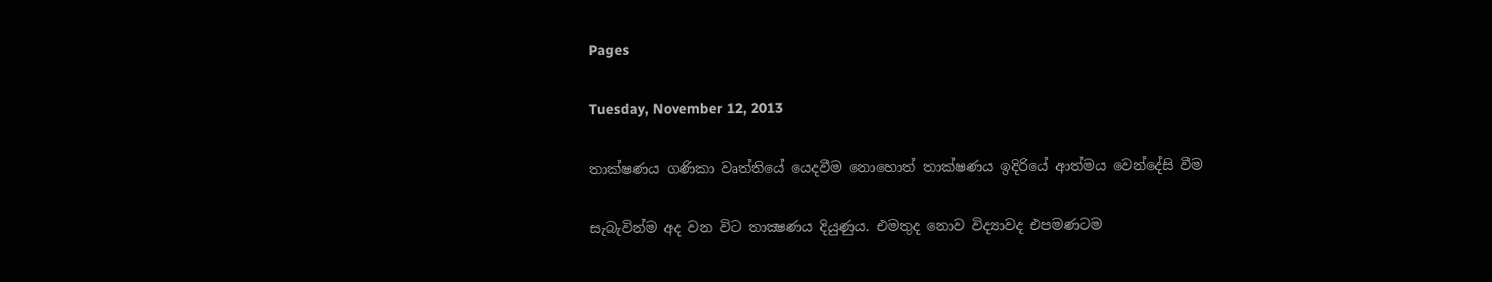Pages

Tuesday, November 12, 2013

තාක්ෂණය ගණිකා වෘත්තියේ යෙදවීම නොහොත් තාක්ෂණය ඉදිරියේ ආත්මය වෙන්දේසි වීම

සැබැවින්ම අද වන විට තාක්‍ෂණය දියුණුය. එමතුද නොව විද්‍යාවද එපමණටම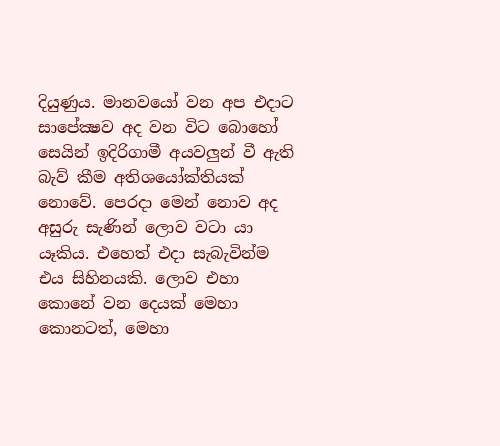දියුණුය. මානවයෝ වන අප එදාට සාපේක්‍ෂව අද වන විට බොහෝ සෙයින් ඉදිරිගාමී අයවලුන් වී ඇති බැව් කීම අතිශයෝක්‌තියක්‌ නොවේ. පෙරදා මෙන් නොව අද අසුරු සැණින් ලොව වටා යා යෑකිය. එහෙත් එදා සැබැවින්ම එය සිහිනයකි. ලොව එහා කොනේ වන දෙයක්‌ මෙහා කොනටත්, මෙහා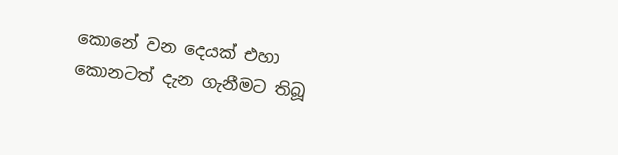කොනේ වන දෙයක්‌ එහා කොනටත් දැන ගැනීමට තිබූ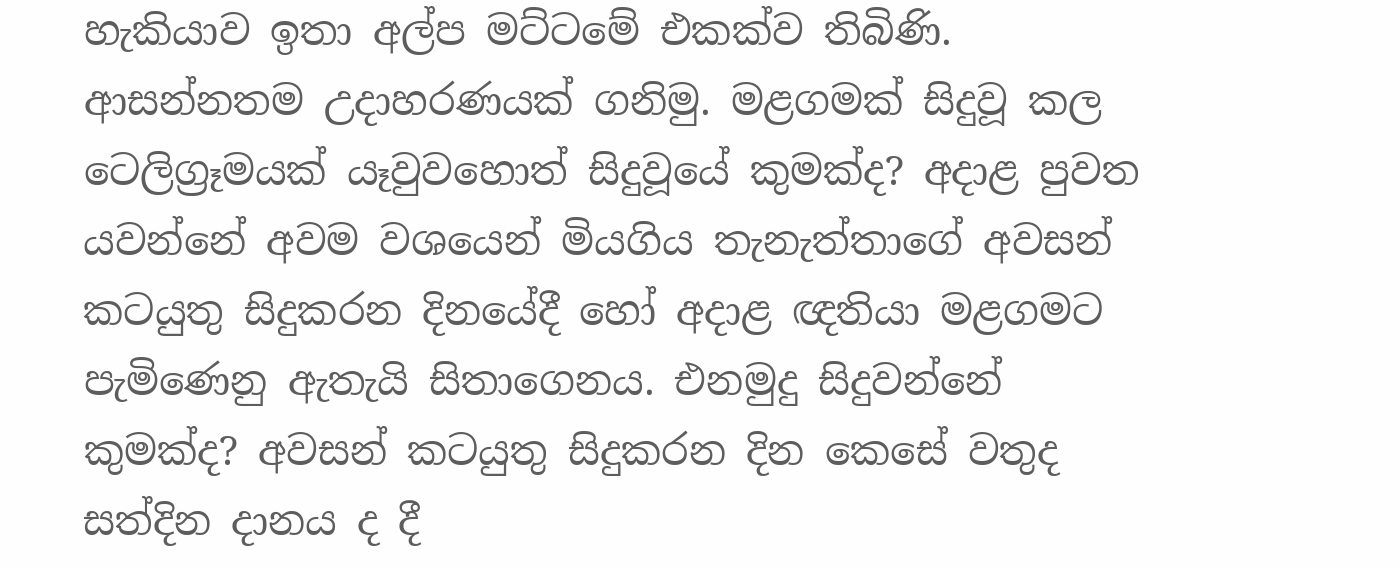හැකියාව ඉතා අල්ප මට්‌ටමේ එකක්‌ව තිබිණි. ආසන්නතම උදාහරණයක්‌ ගනිමු. මළගමක්‌ සිදුවූ කල ටෙලිග්‍රෑමයක්‌ යෑවුවහොත් සිදුවූයේ කුමක්‌ද? අදාළ පුවත යවන්නේ අවම වශයෙන් මියගිය තැනැත්තාගේ අවසන් කටයුතු සිදුකරන දිනයේදී හෝ අදාළ ඥතියා මළගමට පැමිණෙනු ඇතැයි සිතාගෙනය. එනමුදු සිදුවන්නේ කුමක්‌ද? අවසන් කටයුතු සිදුකරන දින කෙසේ වතුද සත්දින දානය ද දී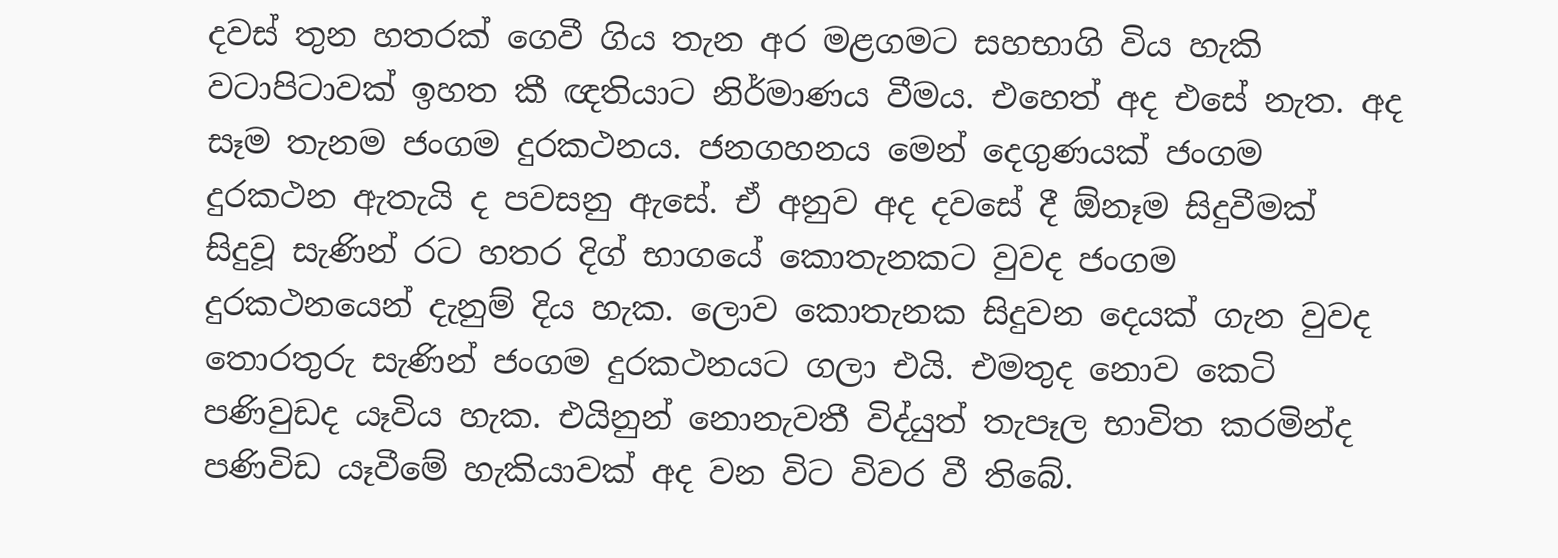දවස්‌ තුන හතරක්‌ ගෙවී ගිය තැන අර මළගමට සහභාගි විය හැකි වටාපිටාවක්‌ ඉහත කී ඥතියාට නිර්මාණය වීමය. එහෙත් අද එසේ නැත. අද සෑම තැනම ජංගම දුරකථනය. ජනගහනය මෙන් දෙගුණයක්‌ ජංගම දුරකථන ඇතැයි ද පවසනු ඇසේ. ඒ අනුව අද දවසේ දී ඕනෑම සිදුවීමක්‌ සිදුවූ සැණින් රට හතර දිග් භාගයේ කොතැනකට වුවද ජංගම දුරකථනයෙන් දැනුම් දිය හැක. ලොව කොතැනක සිදුවන දෙයක්‌ ගැන වුවද තොරතුරු සැණින් ජංගම දුරකථනයට ගලා එයි. එමතුද නොව කෙටි පණිවුඩද යෑවිය හැක. එයිනුන් නොනැවතී විද්යුත් තැපෑල භාවිත කරමින්ද පණිවිඩ යෑවීමේ හැකියාවක්‌ අද වන විට විවර වී තිබේ.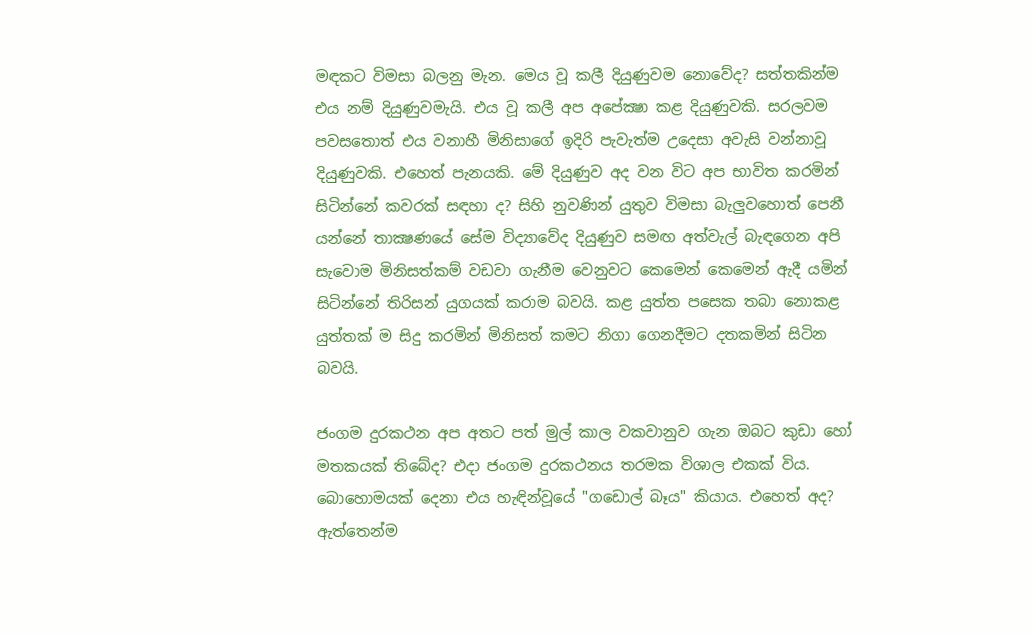මඳකට විමසා බලනු මැන. මෙය වූ කලී දියුණුවම නොවේද? සත්තකින්ම එය නම් දියුණුවමැයි. එය වූ කලී අප අපේක්‍ෂා කළ දියුණුවකි. සරලවම පවසතොත් එය වනාහී මිනිසාගේ ඉදිරි පැවැත්ම උදෙසා අවැසි වන්නාවූ දියුණුවකි. එහෙත් පැනයකි. මේ දියුණුව අද වන විට අප භාවිත කරමින් සිටින්නේ කවරක්‌ සඳහා ද? සිහි නුවණින් යුතුව විමසා බැලුවහොත් පෙනී යන්නේ තාක්‍ෂණයේ සේම විද්‍යාවේද දියුණුව සමඟ අත්වැල් බැඳගෙන අපි සැවොම මිනිසත්කම් වඩවා ගැනීම වෙනුවට කෙමෙන් කෙමෙන් ඇදී යමින් සිටින්නේ තිරිසන් යුගයක්‌ කරාම බවයි. කළ යුත්ත පසෙක තබා නොකළ යුත්තක්‌ ම සිදු කරමින් මිනිසත් කමට නිගා ගෙනදීමට දතකමින් සිටින බවයි.

ජංගම දුරකථන අප අතට පත් මුල් කාල වකවානුව ගැන ඔබට කුඩා හෝ මතකයක්‌ තිබේද? එදා ජංගම දුරකථනය තරමක විශාල එකක්‌ විය. බොහොමයක්‌ දෙනා එය හැඳින්වූයේ "ගඩොල් බෑය" කියාය. එහෙත් අද? ඇත්තෙන්ම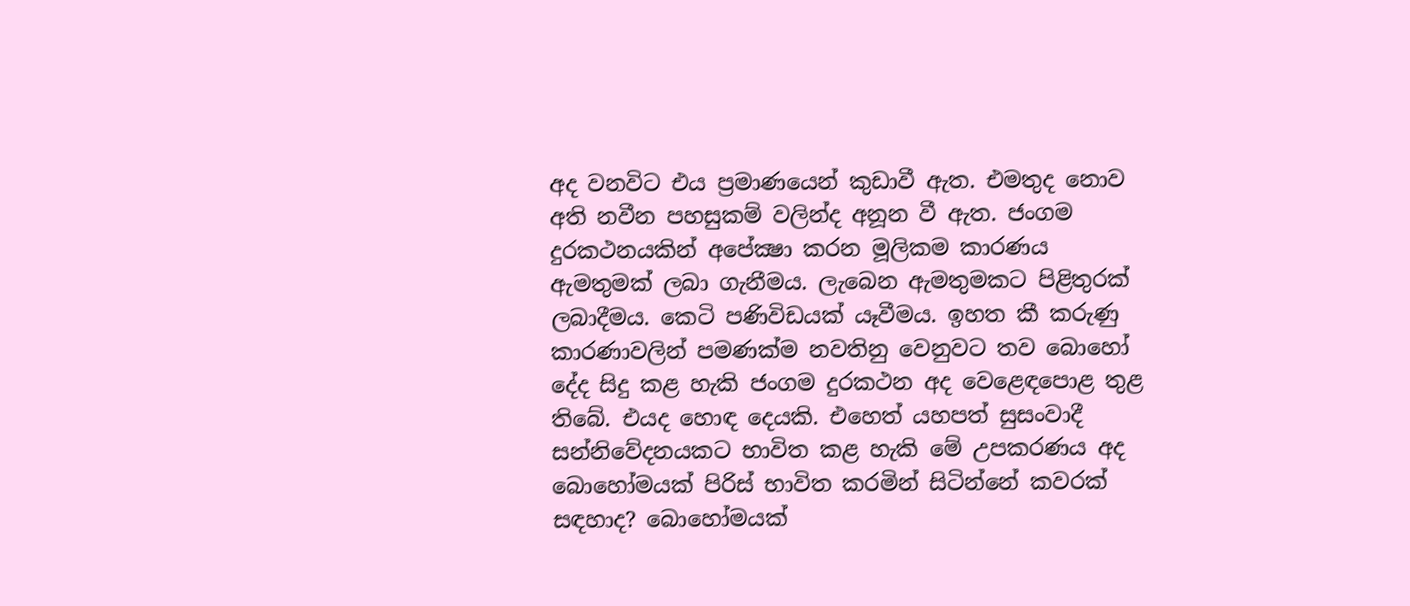අද වනවිට එය ප්‍රමාණයෙන් කුඩාවී ඇත. එමතුද නොව අති නවීන පහසුකම් වලින්ද අනූන වී ඇත. ජංගම දුරකථනයකින් අපේක්‍ෂා කරන මූලිකම කාරණය ඇමතුමක්‌ ලබා ගැනීමය. ලැබෙන ඇමතුමකට පිළිතුරක්‌ ලබාදීමය. කෙටි පණිවිඩයක්‌ යෑවීමය. ඉහත කී කරුණු කාරණාවලින් පමණක්‌ම නවතිනු වෙනුවට තව බොහෝ දේද සිදු කළ හැකි ජංගම දුරකථන අද වෙළෙඳපොළ තුළ තිබේ. එයද හොඳ දෙයකි. එහෙත් යහපත් සුසංවාදී සන්නිවේදනයකට භාවිත කළ හැකි මේ උපකරණය අද බොහෝමයක්‌ පිරිස්‌ භාවිත කරමින් සිටින්නේ කවරක්‌ සඳහාද? බොහෝමයක්‌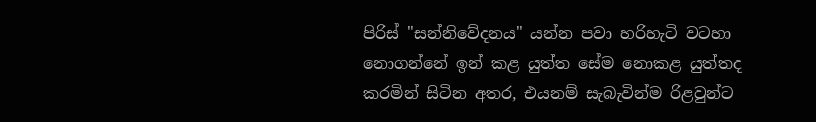පිරිස්‌ "සන්නිවේදනය" යන්න පවා හරිහැටි වටහා නොගන්නේ ඉන් කළ යුත්ත සේම නොකළ යුත්තද කරමින් සිටින අතර, එයනම් සැබැවින්ම රිළවුන්ට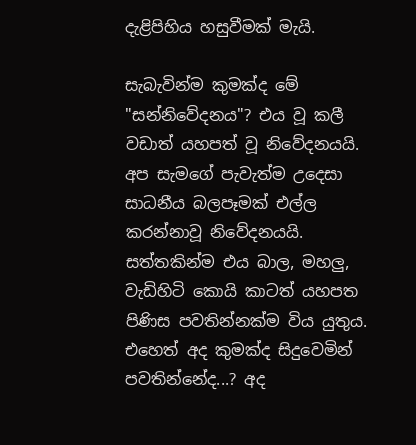දැළිපිහිය හසුවීමක්‌ මැයි.

සැබැවින්ම කුමක්‌ද මේ "සන්නිවේදනය"? එය වූ කලී වඩාත් යහපත් වූ නිවේදනයයි. අප සැමගේ පැවැත්ම උදෙසා සාධනීය බලපෑමක්‌ එල්ල කරන්නාවූ නිවේදනයයි. සත්තකින්ම එය බාල, මහලු, වැඩිහිටි කොයි කාටත් යහපත පිණිස පවතින්නක්‌ම විය යුතුය. එහෙත් අද කුමක්‌ද සිදුවෙමින් පවතින්නේද...? අද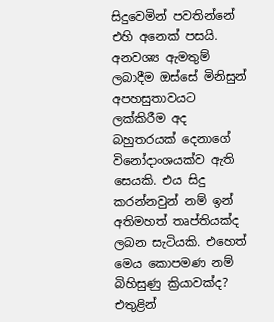සිදුවෙමින් පවතින්නේ එහි අනෙක්‌ පසයි. අනවශ්‍ය ඇමතුම් ලබාදීම ඔස්‌සේ මිනිසුන් අපහසුතාවයට ලක්‌කිරීම අද බහුතරයක්‌ දෙනාගේ විනෝදාංශයක්‌ව ඇති සෙයකි. එය සිදු කරන්නවුන් නම් ඉන් අතිමහත් තෘප්තියක්‌ද ලබන සැටියකි. එහෙත් මෙය කොපමණ නම් බිහිසුණු ක්‍රියාවක්‌ද? එතුළින්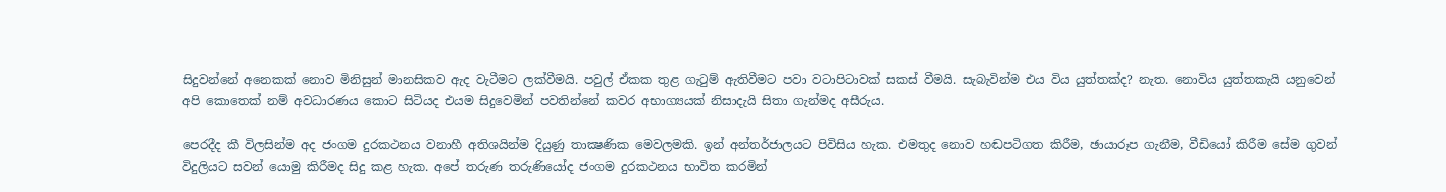සිදුවන්නේ අනෙකක්‌ නොව මිනිසුන් මානසිකව ඇද වැටීමට ලක්‌වීමයි. පවුල් ඒකක තුළ ගැටුම් ඇතිවීමට පවා වටාපිටාවක්‌ සකස්‌ වීමයි. සැබැවින්ම එය විය යුත්තක්‌ද? නැත. නොවිය යුත්තකැයි යනුවෙන් අපි කොතෙක්‌ නම් අවධාරණය කොට සිටියද එයම සිදුවෙමින් පවතින්නේ කවර අභාග්‍යයක්‌ නිසාදැයි සිතා ගැන්මද අසීරුය.

පෙරදීද කී විලසින්ම අද ජංගම දුරකථනය වනාහී අතිශයින්ම දියුණු තාක්‍ෂණික මෙවලමකි. ඉන් අන්තර්ජාලයට පිවිසිය හැක. එමතුද නොව හඬපටිගත කිරීම, ඡායාරූප ගැනීම, වීඩියෝ කිරීම සේම ගුවන් විදුලියට සවන් යොමු කිරීමද සිදු කළ හැක. අපේ තරුණ තරුණියෝද ජංගම දුරකථනය භාවිත කරමින්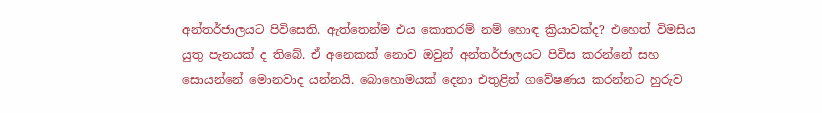අන්තර්ජාලයට පිවිසෙති. ඇත්තෙන්ම එය කොතරම් නම් හොඳ ක්‍රියාවක්‌ද? එහෙත් විමසිය යුතු පැනයක්‌ ද තිබේ. ඒ අනෙකක්‌ නොව ඔවුන් අන්තර්ජාලයට පිවිස කරන්නේ සහ සොයන්නේ මොනවාද යන්නයි. බොහොමයක්‌ දෙනා එතුළින් ගවේෂණය කරන්නට හුරුව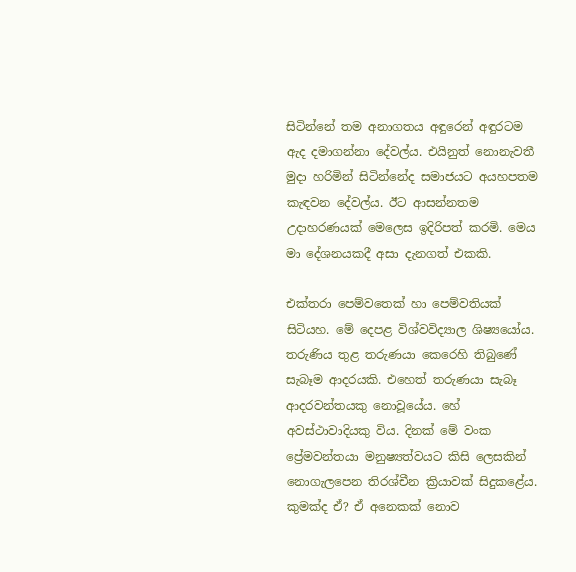සිටින්නේ තම අනාගතය අඳුරෙන් අඳුරටම ඇද දමාගන්නා දේවල්ය. එයිනුත් නොනැවතී මුදා හරිමින් සිටින්නේද සමාජයට අයහපතම කැඳවන දේවල්ය. ඊට ආසන්නතම උදාහරණයක්‌ මෙලෙස ඉදිරිපත් කරමි. මෙය මා දේශනයකදී අසා දැනගත් එකකි.

එක්‌තරා පෙම්වතෙක්‌ හා පෙම්වතියක්‌ සිටියහ. මේ දෙපළ විශ්වවිද්‍යාල ශිෂ්‍යයෝය. තරුණිය තුළ තරුණයා කෙරෙහි තිබුණේ සැබෑම ආදරයකි. එහෙත් තරුණයා සැබෑ ආදරවන්තයකු නොවූයේය. හේ අවස්‌ථාවාදියකු විය. දිනක්‌ මේ වංක ප්‍රේමවන්තයා මනුෂ්‍යත්වයට කිසි ලෙසකින් නොගැලපෙන තිරශ්චීන ක්‍රියාවක්‌ සිදුකළේය. කුමක්‌ද ඒ? ඒ අනෙකක්‌ නොව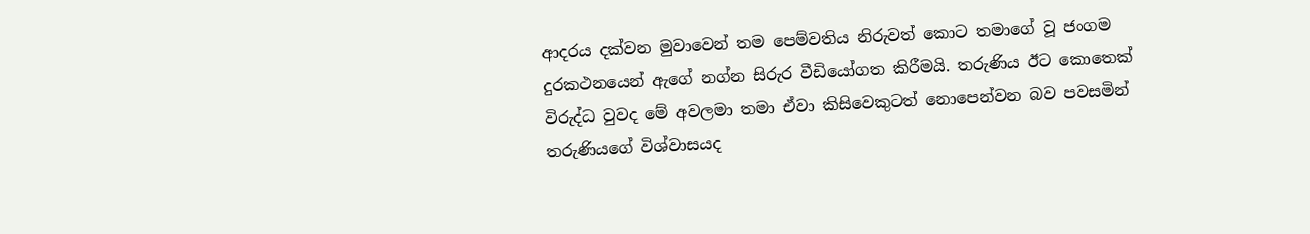ආදරය දක්‌වන මුවාවෙන් තම පෙම්වතිය නිරුවත් කොට තමාගේ වූ ජංගම දුරකථනයෙන් ඇගේ නග්න සිරුර වීඩියෝගත කිරීමයි. තරුණිය ඊට කොතෙක්‌ විරුද්ධ වුවද මේ අවලමා තමා ඒවා කිසිවෙකුටත් නොපෙන්වන බව පවසමින් තරුණියගේ විශ්වාසයද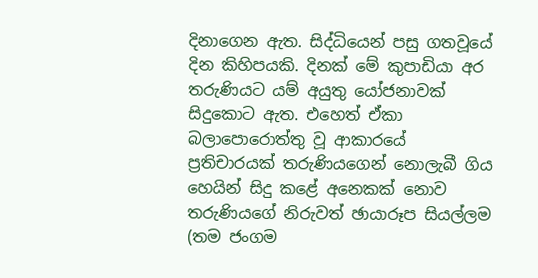දිනාගෙන ඇත. සිද්ධියෙන් පසු ගතවූයේ දින කිහිපයකි. දිනක්‌ මේ කුපාඩියා අර තරුණියට යම් අයුතු යෝජනාවක්‌ සිදුකොට ඇත. එහෙත් ඒකා බලාපොරොත්තු වූ ආකාරයේ ප්‍රතිචාරයක්‌ තරුණියගෙන් නොලැබී ගිය හෙයින් සිදු කළේ අනෙකක්‌ නොව තරුණියගේ නිරුවත් ඡායාරූප සියල්ලම (තම ජංගම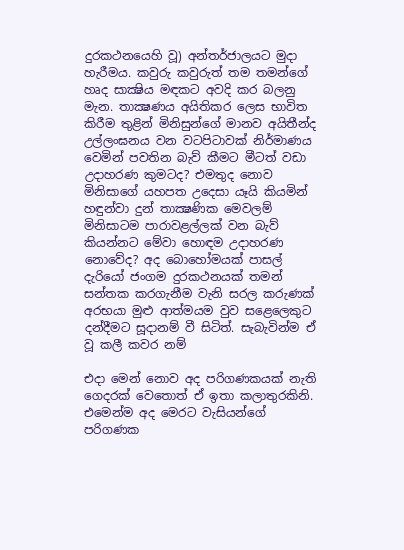දුරකථනයෙහි වූ) අන්තර්ජාලයට මුදා හැරීමය. කවුරු කවුරුත් තම තමන්ගේ හෘද සාක්‍ෂිය මඳකට අවදි කර බලනු මැන. තාක්‍ෂණය අයිතිකර ලෙස භාවිත කිරීම තුළින් මිනිසුන්ගේ මානව අයිතීන්ද උල්ලංඝනය වන වටපිටාවක්‌ නිර්මාණය වෙමින් පවතින බැව් කීමට මීටත් වඩා උදාහරණ කුමටද? එමතුද නොව මිනිසාගේ යහපත උදෙසා යෑයි කියමින් හඳුන්වා දුන් තාක්‍ෂණික මෙවලම් මිනිසාටම පාරාවළල්ලක්‌ වන බැව් කියන්නට මේවා හොඳම උදාහරණ නොවේද? අද බොහෝමයක්‌ පාසල් දැරියෝ ජංගම දුරකථනයක්‌ තමන් සන්තක කරගැනීම වැනි සරල කරුණක්‌ අරභයා මුළු ආත්මයම වුව සළෙලෙකුට දන්දීමට සූදානම් වී සිටිත්. සැබැවින්ම ඒ වූ කලී කවර නම්

එදා මෙන් නොව අද පරිගණකයක්‌ නැති ගෙදරක්‌ වෙතොත් ඒ ඉතා කලාතුරකිනි. එමෙන්ම අද මෙරට වැසියන්ගේ පරිගණක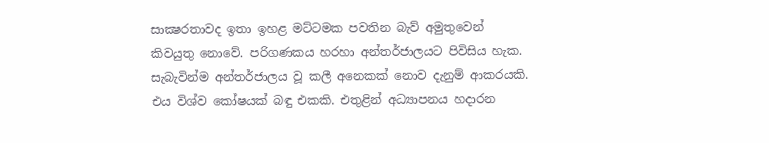සාක්‍ෂරතාවද ඉතා ඉහළ මට්‌ටමක පවතින බැව් අමුතුවෙන් කිවයුතු නොවේ. පරිගණකය හරහා අන්තර්ජාලයට පිවිසිය හැක. සැබැවින්ම අන්තර්ජාලය වූ කලී අනෙකක්‌ නොව දැනුම් ආකරයකි. එය විශ්ව කෝෂයක්‌ බඳු එකකි. එතුළින් අධ්‍යාපනය හදාරන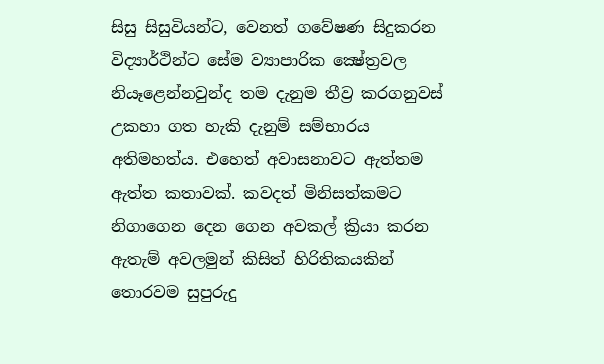සිසු සිසුවියන්ට, වෙනත් ගවේෂණ සිදුකරන විද්‍යාර්ථින්ට සේම ව්‍යාපාරික ක්‍ෂේත්‍රවල නියෑළෙන්නවුන්ද තම දැනුම තීව්‍ර කරගනුවස්‌ උකහා ගත හැකි දැනුම් සම්භාරය අතිමහත්ය. එහෙත් අවාසනාවට ඇත්තම ඇත්ත කතාවක්‌. කවදත් මිනිසත්කමට නිගාගෙන දෙන ගෙන අවකල් ක්‍රියා කරන ඇතැම් අවලමුන් කිසිත් හිරිතිකයකින් තොරවම සුපුරුදු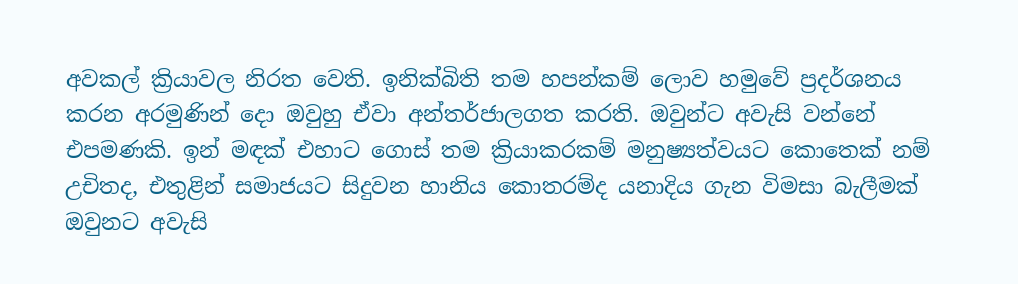අවකල් ක්‍රියාවල නිරත වෙති. ඉනික්‌බිති තම හපන්කම් ලොව හමුවේ ප්‍රදර්ශනය කරන අරමුණින් දො ඔවුහු ඒවා අන්තර්ජාලගත කරති. ඔවුන්ට අවැසි වන්නේ එපමණකි. ඉන් මඳක්‌ එහාට ගොස්‌ තම ක්‍රියාකරකම් මනුෂ්‍යත්වයට කොතෙක්‌ නම් උචිතද, එතුළින් සමාජයට සිදුවන හානිය කොතරම්ද යනාදිය ගැන විමසා බැලීමක්‌ ඔවුනට අවැසි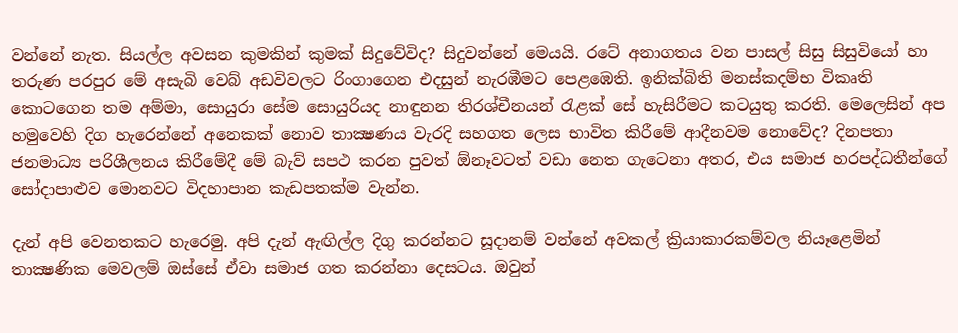වන්නේ නැත. සියල්ල අවසන කුමකින් කුමක්‌ සිදුවේවිද? සිදුවන්නේ මෙයයි. රටේ අනාගතය වන පාසල් සිසු සිසුවියෝ හා තරුණ පරපුර මේ අසැබි වෙබ් අඩවිවලට රිංගාගෙන එදසුන් නැරඹීමට පෙළඹෙති. ඉනික්‌බිති මනස්‌කදම්භ විකෘති කොටගෙන තම අම්මා, සොයුරා සේම සොයුරියද නාඳුනන තිරශ්චීනයන් රැළක්‌ සේ හැසිරීමට කටයුතු කරති. මෙලෙසින් අප හමුවෙහි දිග හැරෙන්නේ අනෙකක්‌ නොව තාක්‍ෂණය වැරදි සහගත ලෙස භාවිත කිරීමේ ආදීනවම නොවේද? දිනපතා ජනමාධ්‍ය පරිශීලනය කිරීමේදී මේ බැව් සපථ කරන පුවත් ඕනෑවටත් වඩා නෙත ගැටෙනා අතර, එය සමාජ හරපද්ධතීන්ගේ සෝදාපාළුව මොනවට විදහාපාන කැඩපතක්‌ම වැන්න.

දැන් අපි වෙනතකට හැරෙමු. අපි දැන් ඇඟිල්ල දිගු කරන්නට සූදානම් වන්නේ අවකල් ක්‍රියාකාරකම්වල නියෑළෙමින් තාක්‍ෂණික මෙවලම් ඔස්‌සේ ඒවා සමාජ ගත කරන්නා දෙසටය. ඔවුන්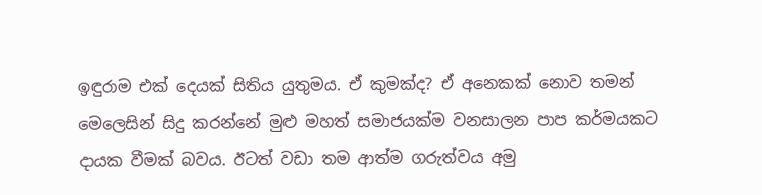ඉඳුරාම එක්‌ දෙයක්‌ සිතිය යුතුමය. ඒ කුමක්‌ද? ඒ අනෙකක්‌ නොව තමන් මෙලෙසින් සිදු කරන්නේ මුළු මහත් සමාජයක්‌ම වනසාලන පාප කර්මයකට දායක වීමක්‌ බවය. ඊටත් වඩා තම ආත්ම ගරුත්වය අමු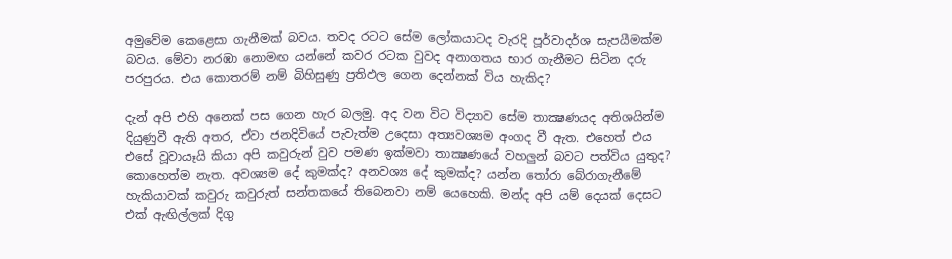අමුවේම කෙළෙසා ගැනීමක්‌ බවය. තවද රටට සේම ලෝකයාටද වැරදි පූර්වාදර්ශ සැපයීමක්‌ම බවය. මේවා නරඹා නොමඟ යන්නේ කවර රටක වුවද අනාගතය භාර ගැනීමට සිටින දරු පරපුරය. එය කොතරම් නම් බිහිසුණු ප්‍රතිඵල ගෙන දෙන්නක්‌ විය හැකිද?

දැන් අපි එහි අනෙක්‌ පස ගෙන හැර බලමු. අද වන විට විද්‍යාව සේම තාක්‍ෂණයද අතිශයින්ම දියුණුවී ඇති අතර, ඒවා ජනදිවියේ පැවැත්ම උදෙසා අත්‍යවශ්‍යම අංගද වී ඇත. එහෙත් එය එසේ වූවායෑයි කියා අපි කවුරුන් වුව පමණ ඉක්‌මවා තාක්‍ෂණයේ වහලුන් බවට පත්විය යුතුද? කොහෙත්ම නැත. අවශ්‍යම දේ කුමක්‌ද? අනවශ්‍ය දේ කුමක්‌ද? යන්න තෝරා බේරාගැනීමේ හැකියාවක්‌ කවුරු කවුරුත් සන්තකයේ තිබෙනවා නම් යෙහෙකි. මන්ද අපි යම් දෙයක්‌ දෙසට එක්‌ ඇඟිල්ලක්‌ දිගු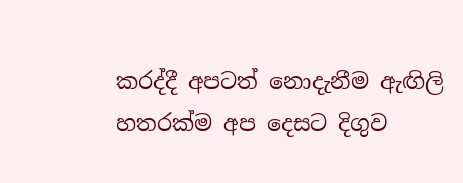කරද්දී අපටත් නොදැනීම ඇඟිලි හතරක්‌ම අප දෙසට දිගුව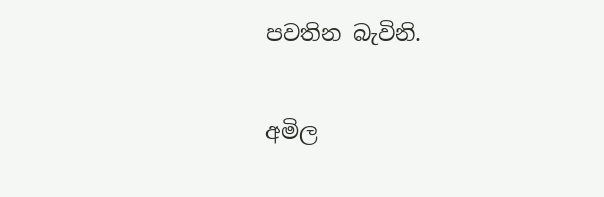පවතින බැවිනි.

අමිල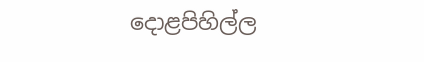දොළපිහිල්ල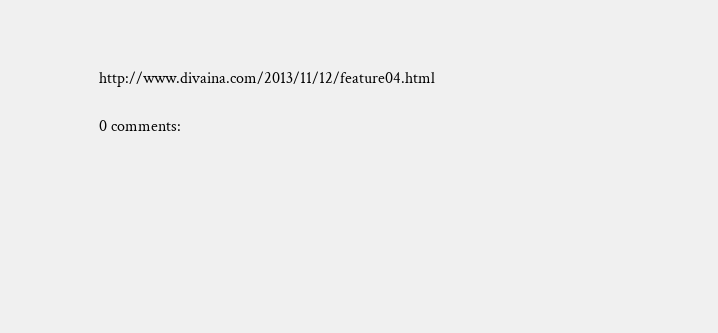http://www.divaina.com/2013/11/12/feature04.html

0 comments: